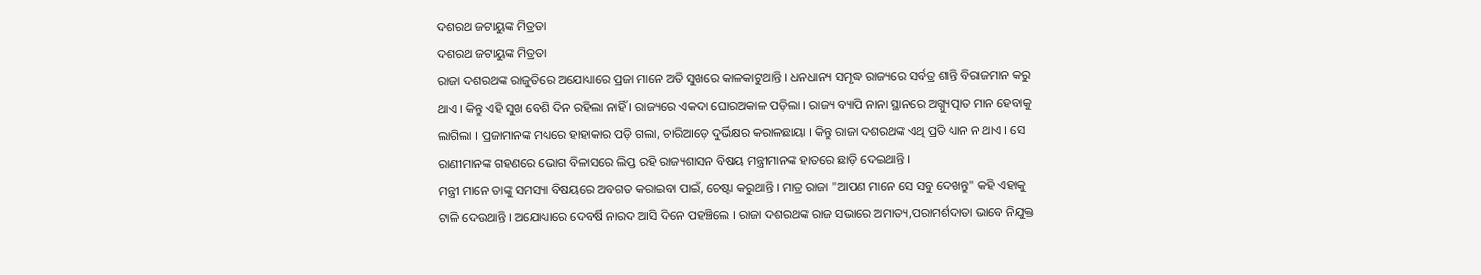ଦଶରଥ ଜଟାୟୁଙ୍କ ମିତ୍ରତା
ଦଶରଥ ଜଟାୟୁଙ୍କ ମିତ୍ରତା
ରାଜା ଦଶରଥଙ୍କ ରାଜୁତିରେ ଅଯୋଧ୍ୟାରେ ପ୍ରଜା ମାନେ ଅତି ସୁଖରେ କାଳକାଟୁଥାନ୍ତି । ଧନଧାନ୍ୟ ସମୃଦ୍ଧ ରାଜ୍ୟରେ ସର୍ବତ୍ର ଶାନ୍ତି ବିରାଜମାନ କରୁ ଥାଏ । କିନ୍ତୁ ଏହି ସୁଖ ବେଶି ଦିନ ରହିଲା ନାହିଁ । ରାଜ୍ୟରେ ଏକଦା ଘୋରଅକାଳ ପଡ଼ିଲା । ରାଜ୍ୟ ବ୍ୟାପି ନାନା ସ୍ଥାନରେ ଅଗ୍ନ୍ୟୁତ୍ପାତ ମାନ ହେବାକୁ ଲାଗିଲା । ପ୍ରଜାମାନଙ୍କ ମଧ୍ୟରେ ହାହାକାର ପଡ଼ି ଗଲା, ଚାରିଆଡ଼େ ଦୁର୍ଭିକ୍ଷର କରାଳଛାୟା । କିନ୍ତୁ ରାଜା ଦଶରଥଙ୍କ ଏଥି ପ୍ରତି ଧ୍ୟାନ ନ ଥାଏ । ସେ ରାଣୀମାନଙ୍କ ଗହଣରେ ଭୋଗ ବିଳାସରେ ଲିପ୍ତ ରହି ରାଜ୍ୟଶାସନ ବିଷୟ ମନ୍ତ୍ରୀମାନଙ୍କ ହାତରେ ଛାଡ଼ି ଦେଇଥାନ୍ତି ।
ମନ୍ତ୍ରୀ ମାନେ ତାଙ୍କୁ ସମସ୍ୟା ବିଷୟରେ ଅବଗତ କରାଇବା ପାଇଁ, ଚେଷ୍ଟା କରୁଥାନ୍ତି । ମାତ୍ର ରାଜା "ଆପଣ ମାନେ ସେ ସବୁ ଦେଖନ୍ତୁ" କହି ଏହାକୁ ଟାଳି ଦେଉଥାନ୍ତି । ଅଯୋଧ୍ୟାରେ ଦେବର୍ଷି ନାରଦ ଆସି ଦିନେ ପହଞ୍ଚିଲେ । ରାଜା ଦଶରଥଙ୍କ ରାଜ ସଭାରେ ଅମାତ୍ୟ,ପରାମର୍ଶଦାତା ଭାବେ ନିଯୁକ୍ତ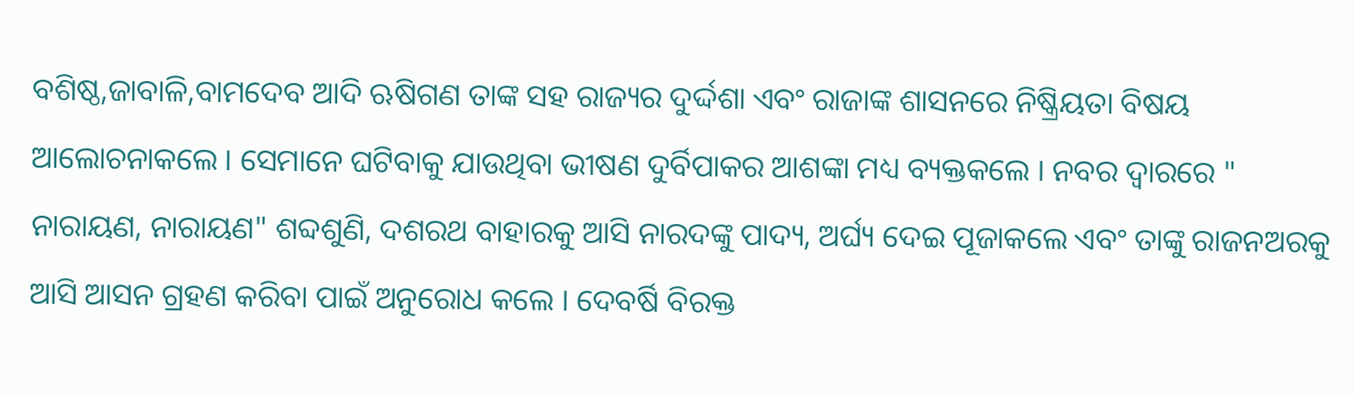ବଶିଷ୍ଠ,ଜାବାଳି,ବାମଦେବ ଆଦି ଋଷିଗଣ ତାଙ୍କ ସହ ରାଜ୍ୟର ଦୁର୍ଦ୍ଦଶା ଏବଂ ରାଜାଙ୍କ ଶାସନରେ ନିଷ୍କ୍ରିୟତା ବିଷୟ ଆଲୋଚନାକଲେ । ସେମାନେ ଘଟିବାକୁ ଯାଉଥିବା ଭୀଷଣ ଦୁର୍ବିପାକର ଆଶଙ୍କା ମଧ୍ୟ ବ୍ୟକ୍ତକଲେ । ନବର ଦ୍ଵାରରେ " ନାରାୟଣ, ନାରାୟଣ" ଶବ୍ଦଶୁଣି, ଦଶରଥ ବାହାରକୁ ଆସି ନାରଦଙ୍କୁ ପାଦ୍ୟ, ଅର୍ଘ୍ୟ ଦେଇ ପୂଜାକଲେ ଏବଂ ତାଙ୍କୁ ରାଜନଅରକୁ ଆସି ଆସନ ଗ୍ରହଣ କରିବା ପାଇଁ ଅନୁରୋଧ କଲେ । ଦେବର୍ଷି ବିରକ୍ତ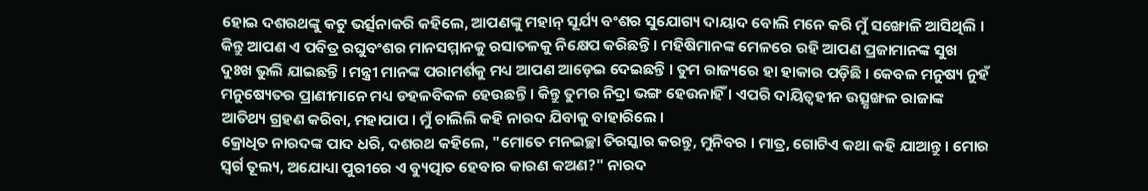ହୋଇ ଦଶରଥଙ୍କୁ କଟୁ ଭର୍ତ୍ସନାକରି କହିଲେ, ଆପଣଙ୍କୁ ମହାନ୍ ସୂର୍ଯ୍ୟ ବଂଶର ସୁଯୋଗ୍ୟ ଦାୟାଦ ବୋଲି ମନେ କରି ମୁଁ ସଙ୍ଖୋଳି ଆସିଥିଲି । କିନ୍ତୁ ଆପଣ ଏ ପବିତ୍ର ରଘୁବଂଶର ମାନସମ୍ମାନକୁ ରସାତଳକୁ ନିକ୍ଷେପ କରିଛନ୍ତି । ମହିଷିମାନଙ୍କ ମେଳରେ ରହି ଆପଣ ପ୍ରଜାମାନଙ୍କ ସୁଖ ଦୁଃଖ ଭୁଲି ଯାଇଛନ୍ତି । ମନ୍ତ୍ରୀ ମାନଙ୍କ ପରାମର୍ଶକୁ ମଧ୍ୟ ଆପଣ ଆଡ଼େଇ ଦେଇଛନ୍ତି । ତୁମ ରାଜ୍ୟରେ ହା ହାକାର ପଡ଼ିଛି । କେବଳ ମନୁଷ୍ୟ ନୁହଁ ମନୁଷ୍ୟେତର ପ୍ରାଣୀମାନେ ମଧ୍ୟ ଡହଳବିକଳ ହେଉଛନ୍ତି । କିନ୍ତୁ ତୁମର ନିଦ୍ରା ଭଙ୍ଗ ହେଉନାହିଁ । ଏପରି ଦାୟିତ୍ୱହୀନ ଉତ୍ସୃଙ୍ଖଳ ରାଜାଙ୍କ ଆତିଥ୍ୟ ଗ୍ରହଣ କରିବା, ମହାପାପ । ମୁଁ ଚାଲିଲି କହି ନାରଦ ଯିବାକୁ ବାହାରିଲେ ।
କ୍ରୋଧିତ ନାରଦଙ୍କ ପାଦ ଧରି, ଦଶରଥ କହିଲେ, "ମୋତେ ମନଇଚ୍ଛା ତିରସ୍କାର କରନ୍ତୁ, ମୁନିବର । ମାତ୍ର, ଗୋଟିଏ କଥା କହି ଯାଆନ୍ତୁ । ମୋର ସ୍ୱର୍ଗ ତୂଲ୍ୟ, ଅଯୋଧ୍ୟା ପୁରୀରେ ଏ ବ୍ୟୁତ୍ପାତ ହେବାର କାରଣ କଅଣ?" ନାରଦ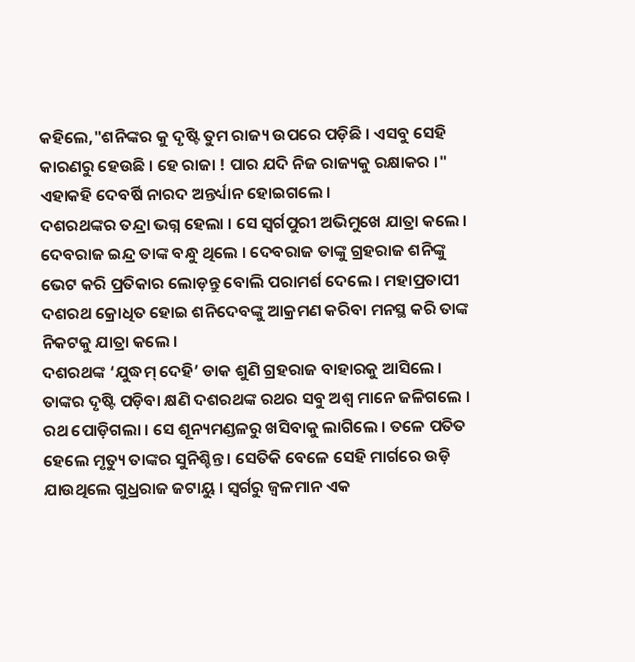କହିଲେ,"ଶନିଙ୍କର କୁ ଦୃଷ୍ଟି ତୁମ ରାଜ୍ୟ ଉପରେ ପଡ଼ିଛି । ଏସବୁ ସେହି କାରଣରୁ ହେଉଛି । ହେ ରାଜା ! ପାର ଯଦି ନିଜ ରାଜ୍ୟକୁ ରକ୍ଷାକର ।" ଏହାକହି ଦେବର୍ଷି ନାରଦ ଅନ୍ତର୍ଧ୍ୟାନ ହୋଇଗଲେ ।
ଦଶରଥଙ୍କର ତନ୍ଦ୍ରା ଭଗ୍ନ ହେଲା । ସେ ସ୍ଵର୍ଗପୁରୀ ଅଭିମୁଖେ ଯାତ୍ରା କଲେ । ଦେବରାଜ ଇନ୍ଦ୍ର ତାଙ୍କ ବନ୍ଧୁ ଥିଲେ । ଦେବରାଜ ତାଙ୍କୁ ଗ୍ରହରାଜ ଶନିଙ୍କୁ ଭେଟ କରି ପ୍ରତିକାର ଲୋଡ଼ନ୍ତୁ ବୋଲି ପରାମର୍ଶ ଦେଲେ । ମହାପ୍ରତାପୀ ଦଶରଥ କ୍ରୋଧିତ ହୋଇ ଶନିଦେବଙ୍କୁ ଆକ୍ରମଣ କରିବା ମନସ୍ଥ କରି ତାଙ୍କ ନିକଟକୁ ଯାତ୍ରା କଲେ ।
ଦଶରଥଙ୍କ ‘ଯୁଦ୍ଧମ୍ ଦେହି’ ଡାକ ଶୁଣି ଗ୍ରହରାଜ ବାହାରକୁ ଆସିଲେ । ତାଙ୍କର ଦୃଷ୍ଟି ପଡ଼ିବା କ୍ଷଣି ଦଶରଥଙ୍କ ରଥର ସବୁ ଅଶ୍ଵ ମାନେ ଜଳିଗଲେ । ରଥ ପୋଡ଼ିଗଲା । ସେ ଶୂନ୍ୟମଣ୍ଡଳରୁ ଖସିବାକୁ ଲାଗିଲେ । ତଳେ ପତିତ ହେଲେ ମୃତ୍ୟୁ ତାଙ୍କର ସୁନିଶ୍ଚିନ୍ତ । ସେତିକି ବେଳେ ସେହି ମାର୍ଗରେ ଉଡ଼ି ଯାଉଥିଲେ ଗୁଧ୍ରରାଜ ଜଟାୟୁ । ସ୍ୱର୍ଗରୁ ଜ୍ୱଳମାନ ଏକ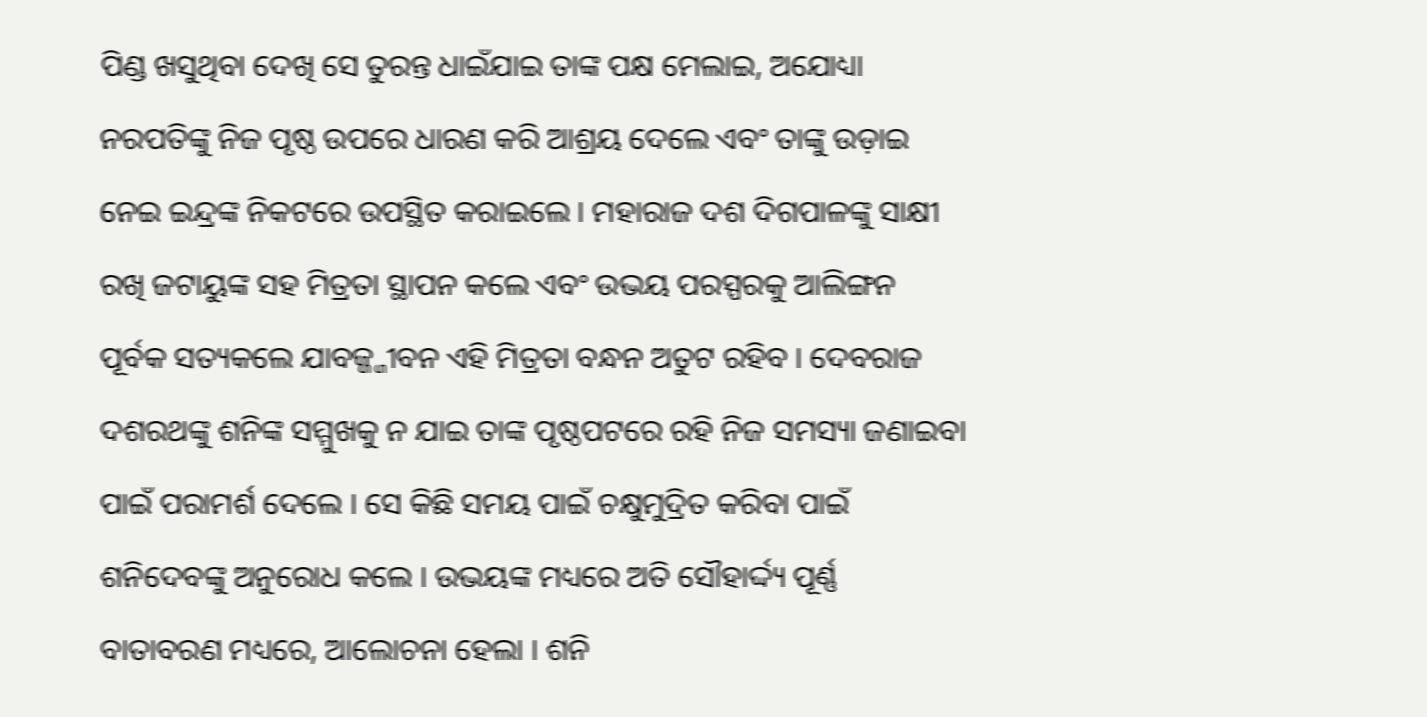ପିଣ୍ଡ ଖସୁଥିବା ଦେଖି ସେ ତୁରନ୍ତ ଧାଇଁଯାଇ ତାଙ୍କ ପକ୍ଷ ମେଲାଇ, ଅଯୋଧ୍ୟା ନରପତିଙ୍କୁ ନିଜ ପୃଷ୍ଠ ଉପରେ ଧାରଣ କରି ଆଶ୍ରୟ ଦେଲେ ଏବଂ ତାଙ୍କୁ ଉଡ଼ାଇ ନେଇ ଇନ୍ଦ୍ରଙ୍କ ନିକଟରେ ଉପସ୍ଥିତ କରାଇଲେ । ମହାରାଜ ଦଶ ଦିଗପାଳଙ୍କୁ ସାକ୍ଷୀ ରଖି ଜଟାୟୁଙ୍କ ସହ ମିତ୍ରତା ସ୍ଥାପନ କଲେ ଏବଂ ଉଭୟ ପରସ୍ପରକୁ ଆଲିଙ୍ଗନ ପୂର୍ବକ ସତ୍ୟକଲେ ଯାବଜ୍ଜ୍ଜୀବନ ଏହି ମିତ୍ରତା ବନ୍ଧନ ଅତୁଟ ରହିବ । ଦେବରାଜ ଦଶରଥଙ୍କୁ ଶନିଙ୍କ ସମ୍ମୁଖକୁ ନ ଯାଇ ତାଙ୍କ ପୃଷ୍ଠପଟରେ ରହି ନିଜ ସମସ୍ୟା ଜଣାଇବା ପାଇଁ ପରାମର୍ଶ ଦେଲେ । ସେ କିଛି ସମୟ ପାଇଁ ଚକ୍ଷୁମୁଦ୍ରିତ କରିବା ପାଇଁ ଶନିଦେବଙ୍କୁ ଅନୁରୋଧ କଲେ । ଉଭୟଙ୍କ ମଧ୍ୟରେ ଅତି ସୌହାର୍ଦ୍ଦ୍ୟ ପୂର୍ଣ୍ଣ ବାତାବରଣ ମଧ୍ୟରେ, ଆଲୋଚନା ହେଲା । ଶନି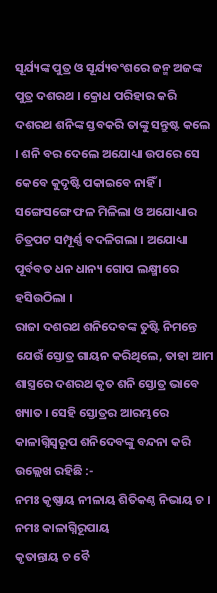ସୂର୍ଯ୍ୟଙ୍କ ପୁତ୍ର ଓ ସୂର୍ଯ୍ୟବଂଶରେ ଜନ୍ମ ଅଜଙ୍କ ପୁତ୍ର ଦଶରଥ । କ୍ରୋଧ ପରିହାର କରି ଦଶରଥ ଶନିଙ୍କ ସ୍ତବକରି ତାଙ୍କୁ ସନ୍ତୁଷ୍ଟ କଲେ । ଶନି ବର ଦେଲେ ଅଯୋଧ୍ୟା ଉପରେ ସେ କେବେ କୁଦୃଷ୍ଟି ପକାଇବେ ନାହିଁ । ସଙ୍ଗେସଙ୍ଗେ ଫଳ ମିଳିଲା ଓ ଅଯୋଧ୍ୟାର ଚିତ୍ରପଟ ସମ୍ପୂର୍ଣ୍ଣ ବଦଳିଗଲା । ଅଯୋଧ୍ୟା ପୂର୍ବବତ ଧନ ଧାନ୍ୟ ଗୋପ ଲକ୍ଷ୍ମୀରେ ହସିଉଠିଲା ।
ରାଜା ଦଶରଥ ଶନିଦେବଙ୍କ ତୁଷ୍ଟି ନିମନ୍ତେ ଯେଉଁ ସ୍ତୋତ୍ର ଗାୟନ କରିଥିଲେ, ତାହା ଆମ ଶାସ୍ତ୍ରରେ ଦଶରଥ କୃତ ଶନି ସ୍ତୋତ୍ର ଭାବେ ଖ୍ୟାତ । ସେହି ସ୍ତୋତ୍ରର ଆରମ୍ଭରେ କାଳାଗ୍ନିସ୍ବରୂପ ଶନିଦେବଙ୍କୁ ବନ୍ଦନା କରି ଉଲ୍ଲେଖ ରହିଛି :-
ନମଃ କୃଷ୍ଣାୟ ନୀଳାୟ ଶିତିକଣ୍ଠ ନିଭାୟ ଚ ।
ନମଃ କାଳାଗ୍ନିରୂପାୟ
କୃତାନ୍ତାୟ ଚ ବୈ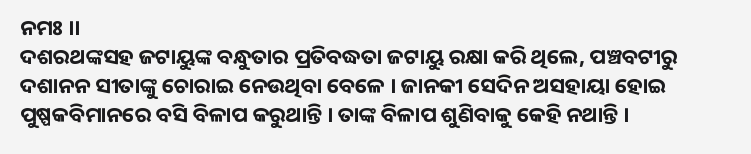ନମଃ ।।
ଦଶରଥଙ୍କସହ ଜଟାୟୁଙ୍କ ବନ୍ଧୁତାର ପ୍ରତିବଦ୍ଧତା ଜଟାୟୁ ରକ୍ଷା କରି ଥିଲେ, ପଞ୍ଚବଟୀରୁ ଦଶାନନ ସୀତାଙ୍କୁ ଚୋରାଇ ନେଉଥିବା ବେଳେ । ଜାନକୀ ସେଦିନ ଅସହାୟା ହୋଇ ପୁଷ୍ପକବିମାନରେ ବସି ବିଳାପ କରୁଥାନ୍ତି । ତାଙ୍କ ବିଳାପ ଶୁଣିବାକୁ କେହି ନଥାନ୍ତି ।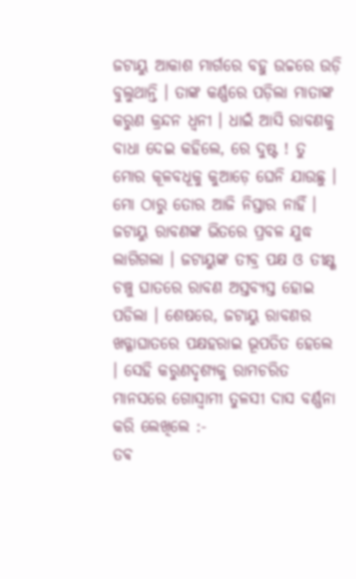ଜଟାୟୁ ଆକାଶ ମାର୍ଗରେ ବହୁ ଉଚ୍ଚରେ ଉଡ଼ି ବୁଲୁଥାନ୍ତି । ତାଙ୍କ କର୍ଣ୍ଣରେ ପଡ଼ିଲା ମାତାଙ୍କ କରୁଣ କ୍ରନ୍ଦନ ଧ୍ଵନୀ । ଧାଇଁ ଆସି ରାବଣକୁ ବାଧା ଦେଇ କହିଲେ, ରେ ଦୁଷ୍ଟ ! ତୁ ମୋର କୂଳବଧୂକୁ କୁଆଡ଼େ ଘେନି ଯାଉଛୁ । ମୋ ଠାରୁ ତୋର ଆଜି ନିସ୍ତାର ନାହିଁ । ଜଟାୟୁ ରାବଣଙ୍କ ଭିତରେ ପ୍ରବଳ ଯୁଦ୍ଧ ଲାଗିଗଲା । ଜଟାୟୁଙ୍କ ତୀବ୍ର ପକ୍ଷ ଓ ତୀକ୍ଷ୍ଣ ଚଞ୍ଚୁ ଘାତରେ ରାବଣ ଅସ୍ତବ୍ୟସ୍ତ ହୋଇ ପଡିଲା । ଶେଷରେ, ଜଟାୟୁ ରାବଣର ଖଡ୍ଗାଘାତରେ ପକ୍ଷହରାଇ ଭୂପତିତ ହେଲେ । ସେହି କରୁଣଦୃଶ୍ୟକୁ ରାମଚରିତ ମାନସରେ ଗୋସ୍ବାମୀ ତୁଳସୀ ଦାସ ବର୍ଣ୍ଣନା କରି ଲେଖିଲେ :-
ତଵ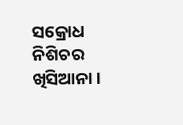ସକ୍ରୋଧ ନିଶିଚର ଖିସିଆନା ।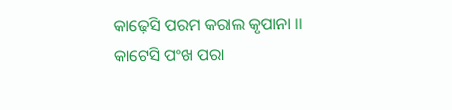କାଢ଼େସି ପରମ କରାଲ କୃପାନା ।।
କାଟେସି ପଂଖ ପରା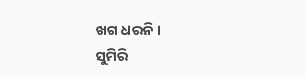ଖଗ ଧରନି ।
ସୁମିରି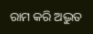ରାମ କରି ଅଦ୍ଭୁତ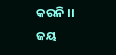କରନି ।।
ଜୟ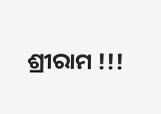ଶ୍ରୀରାମ !!!